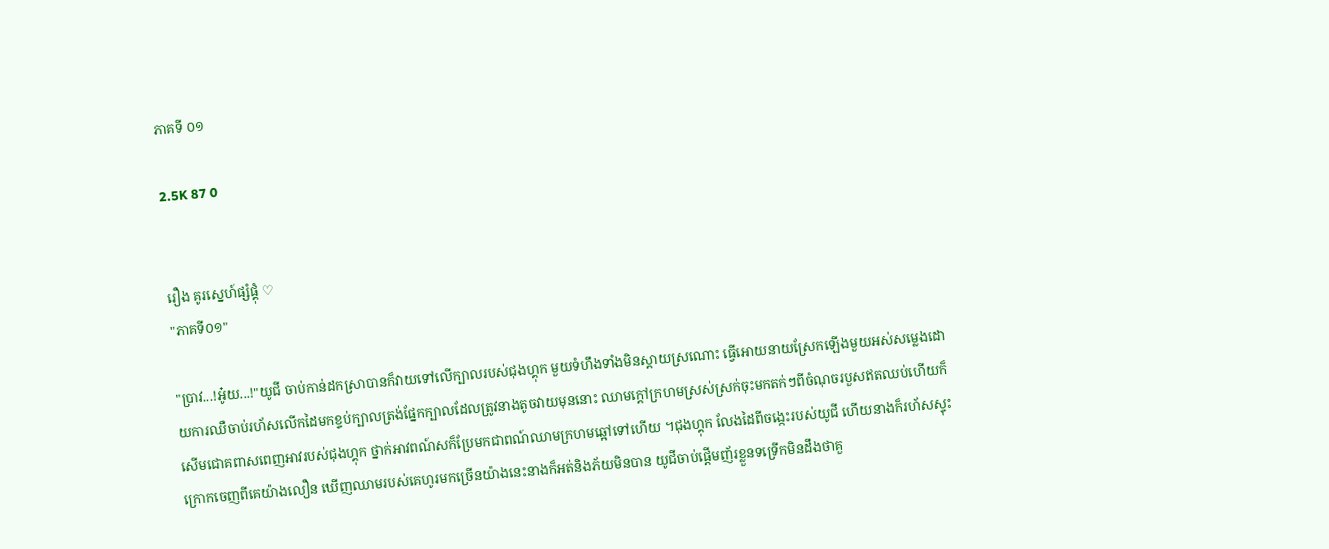ភាគទី ០១

2.5K 87 0


រឿង គូរស្នេហ៍ផ្សំផ្គុំ ♡
"ភាគទី០១"

"ប្រាវ...!អ៎ូយ...!"យូជី ចាប់កាន់ដកស្រាបានក៏វាយទៅលើក្បាលរបស់ជុងហ្គុក មួយទំហឹងទាំងមិនស្តាយស្រណោះ ធ្វើអោយនាយស្រែកឡើងមួយអស់សម្លេងដោយការឈឺចាប់រហ័សលើកដៃមកខ្ទប់ក្បាលត្រង់ផ្នែកក្បាលដែលត្រូវនាងតូចវាយមុននោះ ឈាមក្តៅក្រហមស្រស់ស្រក់ចុះមកតក់ៗពីចំណុចរបួសឥតឈប់ហើយក៏សើមជោគពាសពេញអាវរបស់ជុងហ្គុក ថ្នាក់អាវពណ៍សក៏ប្រែមកជាពណ៍ឈាមក្រហមឆ្អៅទៅហើយ ។ជុងហ្គុក លែងដៃពីចង្កេះរបស់យូជី ហើយនាងក៏រហ័សស្ទុះក្រោកចេញពីគេយ៉ាងលឿន ឃើញឈាមរបស់គេហូរមកច្រើនយ៉ាងនេះនាងក៏អត់និងភ័យមិនបាន យូជីចាប់ផ្តើមញ័រខ្លួនទទ្រើកមិនដឹងថាគួ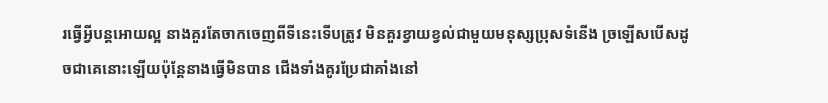រធ្វើអ្វីបន្តអោយល្អ នាងគួរតែចាកចេញពីទីនេះទើបត្រូវ មិនគួរខ្វាយខ្វល់ជាមួយមនុស្សប្រុសទំនើង ច្រឡើសបើសដូចជាគេនោះឡើយប៉ុន្តែនាងធ្វើមិនបាន ជើងទាំងគូរប្រែជាគាំងនៅ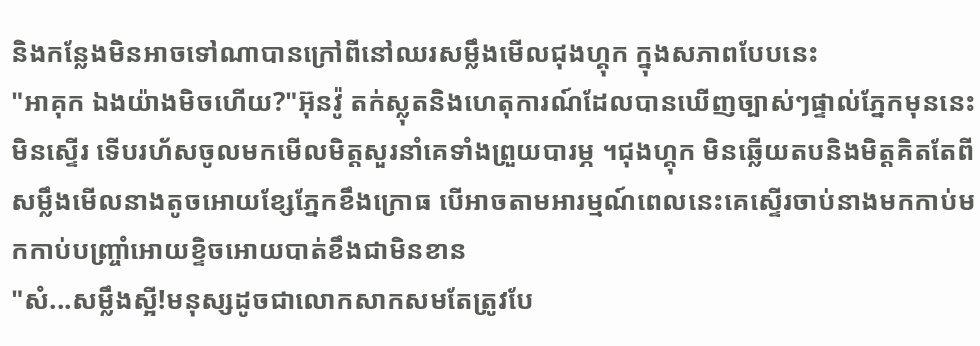និងកន្លែងមិនអាចទៅណាបានក្រៅពីនៅឈរសម្លឹងមើលជុងហ្គុក ក្នុងសភាពបែបនេះ
"អាគុក ឯងយ៉ាងមិចហើយ?"អ៊ុនវ៉ូ តក់ស្លុតនិងហេតុការណ៍ដែលបានឃើញច្បាស់ៗផ្ទាល់ភ្នែកមុននេះមិនស្ទើរ ទើបរហ័សចូលមកមើលមិត្តសួរនាំគេទាំងព្រួយបារម្ភ ។ជុងហ្គុក មិនឆ្លើយតបនិងមិត្តគិតតែពីសម្លឹងមើលនាងតូចអោយខ្សែភ្នែកខឹងក្រោធ បើអាចតាមអារម្មណ៍ពេលនេះគេស្ទើរចាប់នាងមកកាប់មកកាប់បញ្ច្រាំអោយខ្ទិចអោយបាត់ខឹងជាមិនខាន
"សំ...សម្លឹងស្អី!មនុស្សដូចជាលោកសាកសមតែត្រូវបែ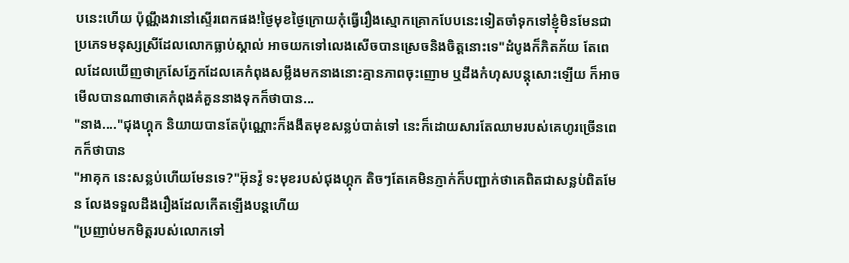បនេះហើយ ប៉ុណ្ណឹងវានៅស្ទើរពេកផង!ថ្ងៃមុខថ្ងៃក្រោយកុំធ្វើរឿងស្មោកគ្រោកបែបនេះទៀតចាំទុកទៅខ្ញុំមិនមែនជាប្រភេទមនុស្សស្រីដែលលោកធ្លាប់ស្គាល់ អាចយកទៅលេងសើចបានស្រេចនិងចិត្តនោះទេ"ដំបូងក៏ភិតភ័យ តែពេលដែលឃើញថាក្រសែភ្នែកដែលគេកំពុងសម្លឹងមកនាងនោះគ្មានភាពចុះញោម ឬដឹងកំហុសបន្តុសោះឡើយ ក៏អាចមើលបានណាថាគេកំពុងគំគួននាងទុកក៏ថាបាន...
"នាង...."ជុងហ្គុក និយាយបានតែប៉ុណ្ណោះក៏ងងឹតមុខសន្លប់បាត់ទៅ នេះក៏ដោយសារតែឈាមរបស់គេហូរច្រើនពេកក៏ថាបាន
"អាគុក នេះសន្លប់ហើយមែនទេ?"អ៊ុនវ៉ូ ទះមុខរបស់ជុងហ្គុក តិចៗតែគេមិនភ្ញាក់ក៏បញ្ជាក់ថាគេពិតជាសន្លប់ពិតមែន លែងទទួលដឹងរឿងដែលកើតឡើងបន្តហើយ
"ប្រញាប់មកមិត្តរបស់លោកទៅ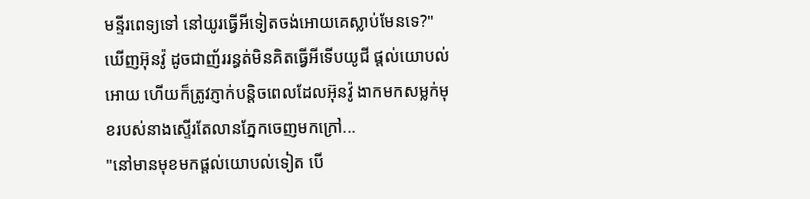មន្ទីរពេទ្យទៅ នៅយូរធ្វើអីទៀតចង់អោយគេស្លាប់មែនទេ?"ឃើញអ៊ុនវ៉ូ ដូចជាញ័ររន្ធត់មិនគិតធ្វើអីទើបយូជី ផ្តល់យោបល់អោយ ហើយក៏ត្រូវភ្ញាក់បន្តិចពេលដែលអ៊ុនវ៉ូ ងាកមកសម្លក់មុខរបស់នាងស្ទើរតែលានភ្នែកចេញមកក្រៅ...
"នៅមានមុខមកផ្តល់យោបល់ទៀត បើ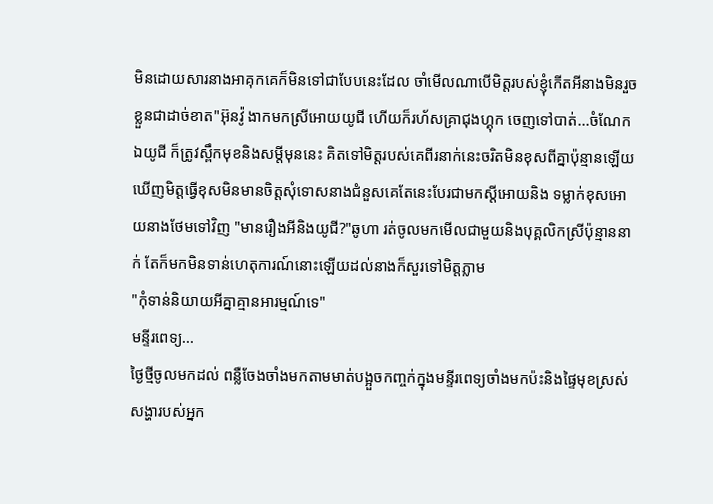មិនដោយសារនាងអាគុកគេក៏មិនទៅជាបែបនេះដែល ចាំមើលណាបើមិត្តរបស់ខ្ញុំកើតអីនាងមិនរួចខ្លួនជាដាច់ខាត"អ៊ុនវ៉ូ ងាកមកស្រីអោយយូជី ហើយក៏រហ័សគ្រាជុងហ្គុក ចេញទៅបាត់...ចំណែកឯយូជី ក៏ត្រូវស្ពឹកមុខនិងសម្តីមុននេះ គិតទៅមិត្តរបស់គេពីរនាក់នេះចរិតមិនខុសពីគ្នាប៉ុន្មានឡើយ ឃើញមិត្តធ្វើខុសមិនមានចិត្តសុំទោសនាងជំនួសគេតែនេះបែរជាមកស្តីអោយនិង ទម្លាក់ខុសអោយនាងថែមទៅវិញ "មានរឿងអីនិងយូជី?"ឆូហា រត់ចូលមកមើលជាមួយនិងបុគ្គលិកស្រីប៉ុន្មាននាក់ តែក៏មកមិនទាន់ហេតុការណ៍នោះឡើយដល់នាងក៏សួរទៅមិត្តភ្លាម
"កុំទាន់និយាយអីគ្នាគ្មានអារម្មណ៍ទេ"
មន្ទីរពេទ្យ...
ថ្ងៃថ្មីចូលមកដល់ ពន្លឺចែងចាំងមកតាមមាត់បង្អួចកញ្ចក់ក្នុងមន្ទីរពេទ្យចាំងមកប៉ះនិងផ្ទៃមុខស្រស់សង្ហារបស់អ្នក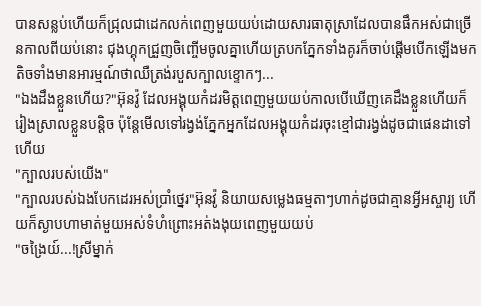បានសន្លប់ហើយក៏ជ្រុលជាដេកលក់ពេញមួយយប់ដោយសារធាតុស្រាដែលបានផឹកអស់ជាច្រើនកាលពីយប់នោះ ជុងហ្គុកជ្រួញចិញ្ចើមចូលគ្នាហើយត្របកភ្នែកទាំងគូរក៏ចាប់ផ្តើមបើកឡើងមកតិចទាំងមានអារម្មណ៍ថាឈឺត្រង់របួសក្បាលខ្ទោកៗ...
"ឯងដឹងខ្លួនហើយ?"អ៊ុនវ៉ូ ដែលអង្គុយកំដរមិត្តពេញមួយយប់កាលបើឃើញគេដឹងខ្លួនហើយក៏រៀងស្រាលខ្លួនបន្តិច ប៉ុន្តែមើលទៅរង្វង់ភ្នែកអ្នកដែលអង្គុយកំដរចុះខ្មៅជារង្វង់ដូចជាផេនដាទៅហើយ
"ក្បាលរបស់យើង"
"ក្បាលរបស់ឯងបែកដេរអស់ប្រាំថ្នេរ"អ៊ុនវ៉ូ និយាយសម្លេងធម្មតាៗហាក់ដូចជាគ្មានអ្វីអស្ចារ្យ ហើយក៏ស្ងាបហាមាត់មួយអស់ទំហំព្រោះអត់ងងុយពេញមួយយប់
"ចង្រៃយ៍...!ស្រីម្នាក់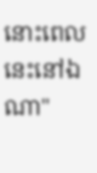នោះពេលនេះនៅឯណា"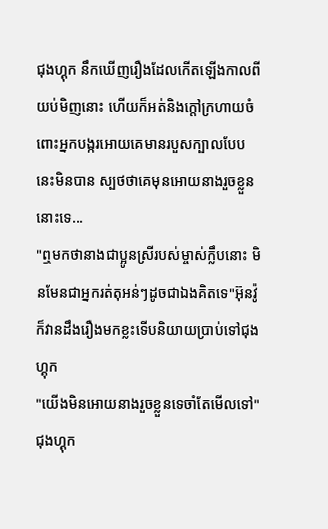ជុងហ្គុក នឹកឃើញរឿងដែលកើតឡើងកាលពីយប់មិញនោះ ហើយក៏អត់និងក្តៅក្រហាយចំពោះអ្នកបង្ករអោយគេមានរបួសក្បាលបែបនេះមិនបាន ស្បថថាគេមុនអោយនាងរួចខ្លួននោះទេ...
"ឮមកថានាងជាប្អូនស្រីរបស់ម្ចាស់ក្លឹបនោះ មិនមែនជាអ្នករត់តុអន់ៗដូចជាឯងគិតទេ"អ៊ុនវ៉ូ ក៏វានដឹងរឿងមកខ្លះទើបនិយាយប្រាប់ទៅជុងហ្គុក
"យើងមិនអោយនាងរួចខ្លួនទេចាំតែមើលទៅ"ជុងហ្គុក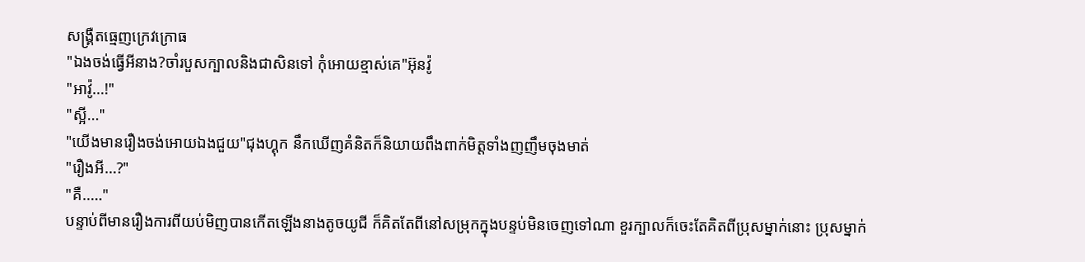សង្រ្គឺតធ្មេញក្រេវក្រោធ
"ឯងចង់ធ្វើអីនាង?ចាំរបួសក្បាលនិងជាសិនទៅ កុំអោយខ្មាស់គេ"អ៊ុនវ៉ូ
"អាវ៉ូ...!"
"ស្អី..."
"យើងមានរឿងចង់អោយឯងជួយ"ជុងហ្គុក នឹកឃើញគំនិតក៏និយាយពឹងពាក់មិត្តទាំងញញឹមចុងមាត់
"រឿងអី...?"
"គឺ....."
បន្ទាប់ពីមានរឿងការពីយប់មិញបានកើតឡើងនាងតូចយូជី ក៏គិតតែពីនៅសម្រុកក្នុងបន្ទប់មិនចេញទៅណា ខួរក្បាលក៏ចេះតែគិតពីប្រុសម្នាក់នោះ ប្រុសម្នាក់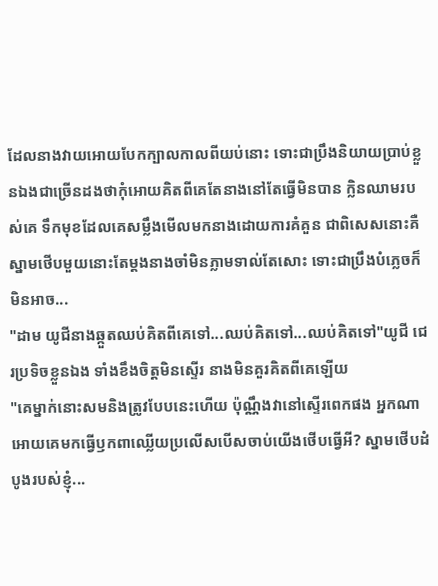ដែលនាងវាយអោយបែកក្បាលកាលពីយប់នោះ ទោះជាប្រឹងនិយាយប្រាប់ខ្លួនឯងជាច្រើនដងថាកុំអោយគិតពីគេតែនាងនៅតែធ្វើមិនបាន ក្លិនឈាមរបស់គេ ទឹកមុខដែលគេសម្លឹងមើលមកនាងដោយការគំគួន ជាពិសេសនោះគឺស្នាមថើបមួយនោះតែម្តងនាងចាំមិនភ្លាមទាល់តែសោះ ទោះជាប្រឹងបំភ្លេចក៏មិនអាច...
"ដាម យូជីនាងឆ្កួតឈប់គិតពីគេទៅ...ឈប់គិតទៅ...ឈប់គិតទៅ"យូជី ជេរប្រទិចខ្លួនឯង ទាំងខឹងចិត្តមិនស្ទើរ នាងមិនគួរគិតពីគេឡើយ
"គេម្នាក់នោះសមនិងត្រូវបែបនេះហើយ ប៉ុណ្ណឹងវានៅស្ទើរពេកផង អ្នកណាអោយគេមកធ្វើឫកពាឈ្លើយប្រលើសបើសចាប់យើងថើបធ្វើអី? ស្នាមថើបដំបូងរបស់ខ្ញុំ...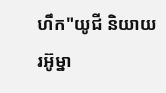ហឹក"យូជី និយាយរអ៊ូម្នា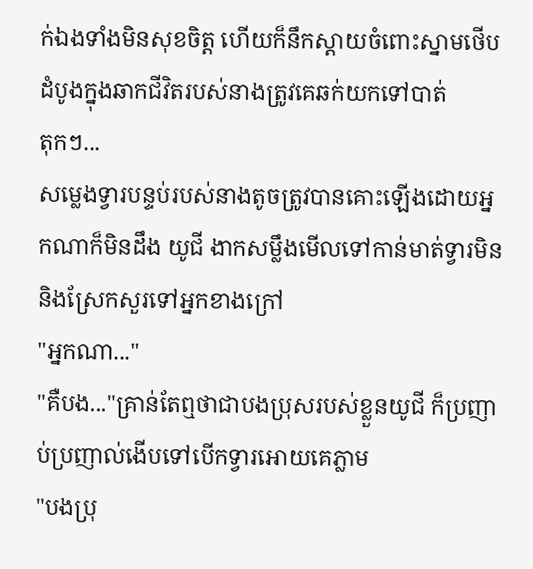ក់ឯងទាំងមិនសុខចិត្ត ហើយក៏នឹកស្តាយចំពោះស្នាមថើបដំបូងក្នុងឆាកជីវិតរបស់នាងត្រូវគេឆក់យកទៅបាត់
តុកៗ...
សម្លេងទ្វារបន្ទប់របស់នាងតូចត្រូវបានគោះឡើងដោយអ្នកណាក៏មិនដឹង យូជី ងាកសម្លឹងមើលទៅកាន់មាត់ទ្វារមិននិងស្រែកសួរទៅអ្នកខាងក្រៅ
"អ្នកណា..."
"គឺបង..."គ្រាន់តែឮថាជាបងប្រុសរបស់ខ្លួនយូជី ក៏ប្រញាប់ប្រញាល់ងើបទៅបើកទ្វារអោយគេភ្លាម
"បងប្រុ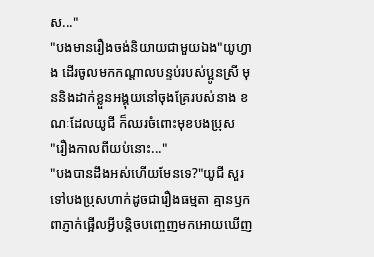ស..."
"បងមានរឿងចង់និយាយជាមួយឯង"យូហ្វាង ដើរចូលមកកណ្តាលបន្ទប់របស់ប្អូនស្រី មុននិងដាក់ខ្លួនអង្គុយនៅចុងគ្រែរបស់នាង ខណៈដែលយូជី ក៏ឈរចំពោះមុខបងប្រុស
"រឿងកាលពីយប់នោះ..."
"បងបានដឹងអស់ហើយមែនទេ?"យូជី សួរទៅបងប្រុសហាក់ដូចជារឿងធម្មតា គ្មានឫកពាភ្ញាក់ផ្អើលអ្វីបន្តិចបញ្ចេញមកអោយឃើញ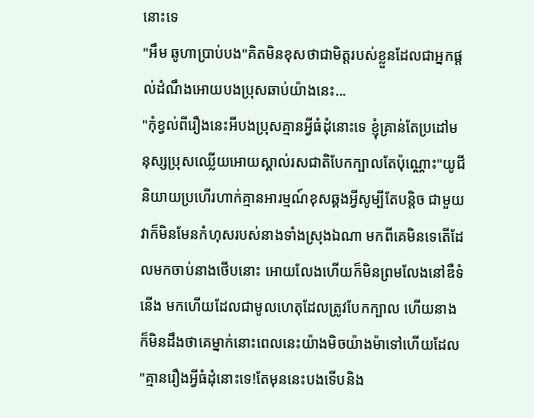នោះទេ
"អឹម ឆូហាប្រាប់បង"គិតមិនខុសថាជាមិត្តរបស់ខ្លួនដែលជាអ្នកផ្តល់ដំណឹងអោយបងប្រុសឆាប់យ៉ាងនេះ...
"កុំខ្វល់ពីរឿងនេះអីបងប្រុសគ្មានអ្វីធំដុំនោះទេ ខ្ញុំគ្រាន់តែប្រដៅមនុស្សប្រុសឈ្លើយអោយស្គាល់រសជាតិបែកក្បាលតែប៉ុណ្ណោះ"យូជី និយាយប្រហើរហាក់គ្មានអារម្មណ៍ខុសឆ្គងអ្វីសូម្បីតែបន្តិច ជាមួយវាក៏មិនមែនកំហុសរបស់នាងទាំងស្រុងឯណា មកពីគេមិនទេតើដែលមកចាប់នាងថើបនោះ អោយលែងហើយក៏មិនព្រមលែងនៅឌឺទំនើង មកហើយដែលជាមូលហេតុដែលត្រូវបែកក្បាល ហើយនាងក៏មិនដឹងថាគេម្នាក់នោះពេលនេះយ៉ាងមិចយ៉ាងម៉ាទៅហើយដែល
"គ្មានរឿងអ្វីធំដុំនោះទេ!តែមុននេះបងទើបនិង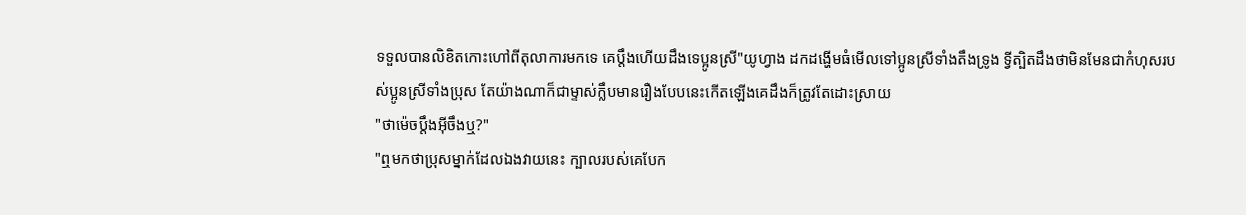ទទួលបានលិខិតកោះហៅពីតុលាការមកទេ គេប្តឹងហើយដឹងទេប្អូនស្រី"យូហ្វាង ដកដង្ហើមធំមើលទៅប្អូនស្រីទាំងតឹងទ្រូង ទ្វីត្បិតដឹងថាមិនមែនជាកំហុសរបស់ប្អូនស្រីទាំងប្រុស តែយ៉ាងណាក៏ជាម្ទាស់ក្លឹបមានរឿងបែបនេះកើតឡើងគេដឹងក៏ត្រូវតែដោះស្រាយ
"ថាម៉េចប្តឹងអ៊ីចឹងឬ?"
"ឮមកថាប្រុសម្នាក់ដែលឯងវាយនេះ ក្បាលរបស់គេបែក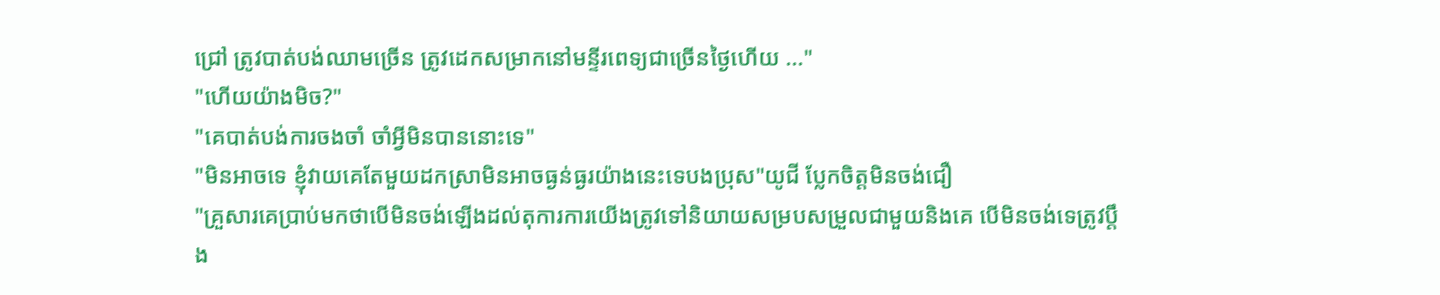ជ្រៅ ត្រូវបាត់បង់ឈាមច្រើន ត្រូវដេកសម្រាកនៅមន្ទីរពេទ្យជាច្រើនថ្ងៃហើយ ..."
"ហើយយ៉ាងមិច?"
"គេបាត់បង់ការចងចាំ ចាំអ្វីមិនបាននោះទេ"
"មិនអាចទេ ខ្ញុំវាយគេតែមួយដកស្រាមិនអាចធ្ងន់ធ្ងរយ៉ាងនេះទេបងប្រុស"យូជី ប្លែកចិត្តមិនចង់ជឿ
"គ្រួសារគេប្រាប់មកថាបើមិនចង់ឡើងដល់តុការការយើងត្រូវទៅនិយាយសម្របសម្រួលជាមួយនិងគេ បើមិនចង់ទេត្រូវប្តឹង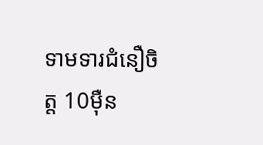ទាមទារជំនឿចិត្ត 10ម៉ឺន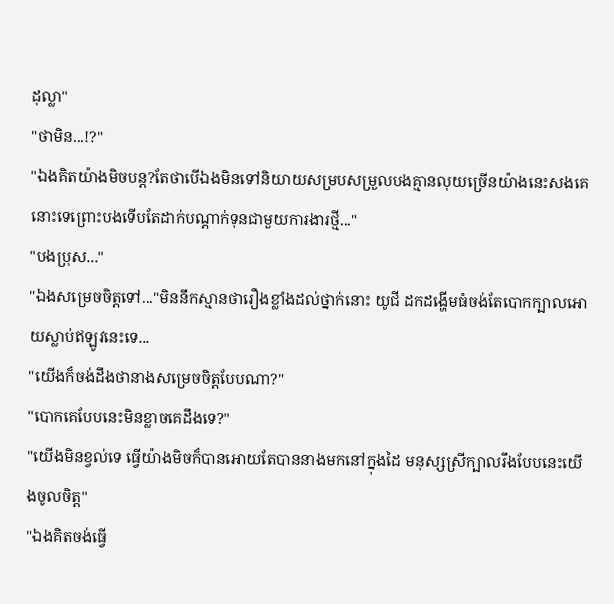ដុល្លា"
"ថាមិន...!?"
"ឯងគិតយ៉ាងមិចបន្ត?តែថាបើឯងមិនទៅនិយាយសម្របសម្រួលបងគ្មានលុយច្រើនយ៉ាងនេះសងគេនោះទេព្រោះបងទើបតែដាក់បណ្តាក់ទុនជាមួយការងារថ្មី..."
"បងប្រុស..."
"ឯងសម្រេចចិត្តទៅ..."មិននឹកស្មានថារឿងខ្លាំងដល់ថ្នាក់នោះ យូជី ដកដង្ហើមធំចង់តែបោកក្បាលអោយស្លាប់ឥឡូវនេះទេ...
"យើងក៏ចង់ដឹងថានាងសម្រេចចិត្តបែបណា?"
"បោកគេបែបនេះមិនខ្លាចគេដឹងទេ?"
"យើងមិនខ្វល់ទេ ធ្វើយ៉ាងមិចក៏បានអោយតែបាននាងមកនៅក្នុងដៃ មនុស្សស្រីក្បាលរឹងបែបនេះយើងចូលចិត្ត"
"ឯងគិតចង់ធ្វើ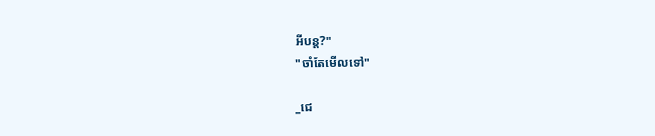អីបន្ត?"
"ចាំតែមើលទៅ"

_ជេ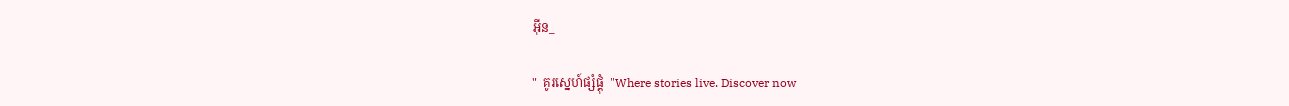អ៊ីន_

"  គូរស្នេហ៍ផ្សំផ្គុំ  "Where stories live. Discover now